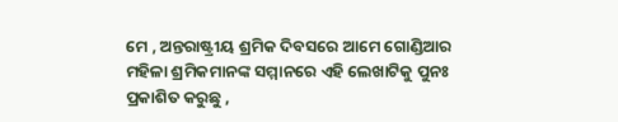ମେ , ଅନ୍ତରାଷ୍ଟ୍ରୀୟ ଶ୍ରମିକ ଦିବସରେ ଆମେ ଗୋଣ୍ଡିଆର ମହିଳା ଶ୍ରମିକମାନଙ୍କ ସମ୍ମାନରେ ଏହି ଲେଖାଟିକୁ ପୁନଃ ପ୍ରକାଶିତ କରୁଛୁ ,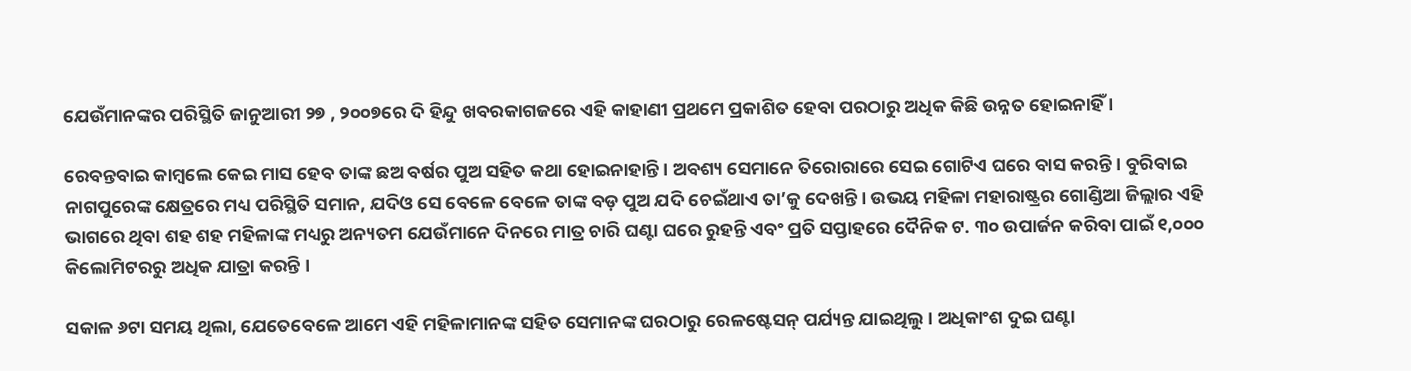ଯେଉଁମାନଙ୍କର ପରିସ୍ଥିତି ଜାନୁଆରୀ ୨୭ , ୨୦୦୭ରେ ଦି ହିନ୍ଦୁ ଖବରକାଗଜରେ ଏହି କାହାଣୀ ପ୍ରଥମେ ପ୍ରକାଶିତ ହେବା ପରଠାରୁ ଅଧିକ କିଛି ଉନ୍ନତ ହୋଇନାହିଁ ।

ରେବନ୍ତବାଇ କାମ୍ବଲେ କେଇ ମାସ ହେବ ତାଙ୍କ ଛଅ ବର୍ଷର ପୁଅ ସହିତ କଥା ହୋଇନାହାନ୍ତି । ଅବଶ୍ୟ ସେମାନେ ତିରୋରାରେ ସେଇ ଗୋଟିଏ ଘରେ ବାସ କରନ୍ତି । ବୁରିବାଇ ନାଗପୁରେଙ୍କ କ୍ଷେତ୍ରରେ ମଧ୍ୟ ପରିସ୍ଥିତି ସମାନ, ଯଦିଓ ସେ ବେଳେ ବେଳେ ତାଙ୍କ ବଡ଼ ପୁଅ ଯଦି ଚେଇଁଥାଏ ତା’କୁ ଦେଖନ୍ତି । ଉଭୟ ମହିଳା ମହାରାଷ୍ଟ୍ରର ଗୋଣ୍ଡିଆ ଜିଲ୍ଲାର ଏହି ଭାଗରେ ଥିବା ଶହ ଶହ ମହିଳାଙ୍କ ମଧ୍ୟରୁ ଅନ୍ୟତମ ଯେଉଁମାନେ ଦିନରେ ମାତ୍ର ଚାରି ଘଣ୍ଟା ଘରେ ରୁହନ୍ତି ଏବଂ ପ୍ରତି ସପ୍ତାହରେ ଦୈନିକ ଟ. ୩୦ ଉପାର୍ଜନ କରିବା ପାଇଁ ୧,୦୦୦ କିଲୋମିଟରରୁ ଅଧିକ ଯାତ୍ରା କରନ୍ତି ।

ସକାଳ ୬ଟା ସମୟ ଥିଲା, ଯେତେବେଳେ ଆମେ ଏହି ମହିଳାମାନଙ୍କ ସହିତ ସେମାନଙ୍କ ଘରଠାରୁ ରେଳଷ୍ଟେସନ୍‌ ପର୍ଯ୍ୟନ୍ତ ଯାଇଥିଲୁ । ଅଧିକାଂଶ ଦୁଇ ଘଣ୍ଟା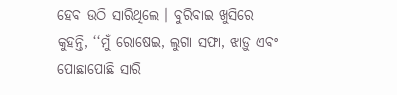ହେବ ଉଠି ସାରିଥିଲେ । ବୁରିବାଇ ଖୁସିରେ କୁହନ୍ତି, ‘‘ମୁଁ ରୋଷେଇ, ଲୁଗା ସଫା, ଝାଡ଼ୁ ଏବଂ ପୋଛାପୋଛି ସାରି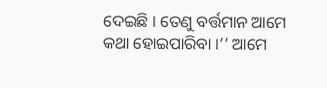ଦେଇଛି । ତେଣୁ ବର୍ତ୍ତମାନ ଆମେ କଥା ହୋଇପାରିବା ।’’ ଆମେ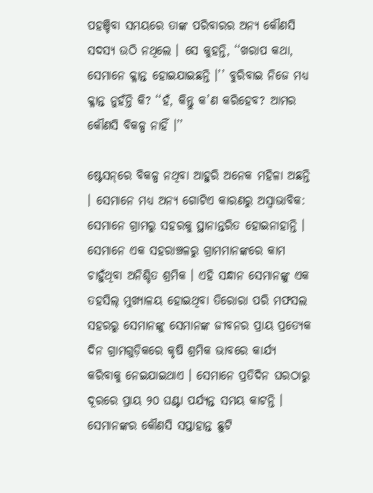ପହଞ୍ଚିବା ସମୟରେ ତାଙ୍କ ପରିବାରର ଅନ୍ୟ କୌଣସି ସଦସ୍ୟ ଉଠି ନଥିଲେ । ସେ କୁହନ୍ତି, ‘‘ଖରାପ କଥା, ସେମାନେ କ୍ଳାନ୍ତ ହୋଇଯାଇଛନ୍ତି ।’’ ବୁରିବାଇ ନିଜେ ମଧ୍ୟ କ୍ଳାନ୍ତ ନୁହଁନ୍ତି କି? ‘‘ହଁ, କିନ୍ତୁ କ’ଣ କରିହେବ? ଆମର କୌଣସି ବିକଳ୍ପ ନାହିଁ ।’’

ଷ୍ଟେସନ୍‌ରେ ବିକଳ୍ପ ନଥିବା ଆହୁରି ଅନେକ ମହିଳା ଅଛନ୍ତି । ସେମାନେ ମଧ୍ୟ ଅନ୍ୟ ଗୋଟିଏ କାରଣରୁ ଅସ୍ୱାଭାବିକ: ସେମାନେ ଗ୍ରାମରୁ ସହରକୁ ସ୍ଥାନାନ୍ତରିତ ହୋଇନାହାନ୍ତି । ସେମାନେ ଏକ ସହରାଞ୍ଚଳରୁ ଗ୍ରାମମାନଙ୍କରେ କାମ ଚାହୁଁଥିବା ଅନିଶ୍ଚିତ ଶ୍ରମିକ । ଏହି ସନ୍ଧାନ ସେମାନଙ୍କୁ ଏକ ତହସିଲ୍‌ ମୁଖ୍ୟାଳୟ ହୋଇଥିବା ତିରୋରା ପରି ମଫସଲ ସହରରୁ ସେମାନଙ୍କୁ ସେମାନଙ୍କ ଜୀବନର ପ୍ରାୟ ପ୍ରତ୍ୟେକ ଦିନ ଗ୍ରାମଗୁଡ଼ିକରେ କୃଷି ଶ୍ରମିକ ଭାବରେ କାର୍ଯ୍ୟ କରିବାକୁ ନେଇଯାଇଥାଏ । ସେମାନେ ପ୍ରତିଦିନ ଘରଠାରୁ ଦୂରରେ ପ୍ରାୟ ୨୦ ଘଣ୍ଟା ପର୍ଯ୍ୟନ୍ତ ସମୟ କାଟନ୍ତି । ସେମାନଙ୍କର କୌଣସି ସପ୍ତାହାନ୍ତ ଛୁଟି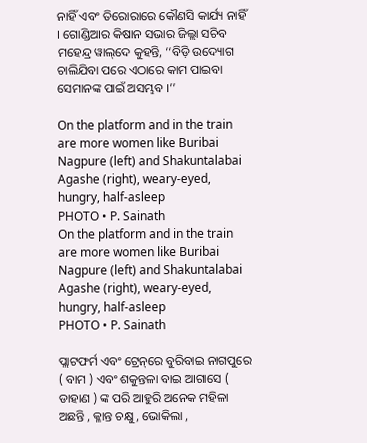ନାହିଁ ଏବଂ ତିରୋରାରେ କୌଣସି କାର୍ଯ୍ୟ ନାହିଁ । ଗୋଣ୍ଡିଆର କିଷାନ ସଭାର ଜିଲ୍ଲା ସଚିବ ମହେନ୍ଦ୍ର ୱାଲ୍‌ଦେ କୁହନ୍ତି, ‘‘ବିଡ଼ି ଉଦ୍ୟୋଗ ଚାଲିଯିବା ପରେ ଏଠାରେ କାମ ପାଇବା ସେମାନଙ୍କ ପାଇଁ ଅସମ୍ଭବ ।’’

On the platform and in the train are more women like Buribai Nagpure (left) and Shakuntalabai Agashe (right), weary-eyed, hungry, half-asleep
PHOTO • P. Sainath
On the platform and in the train are more women like Buribai Nagpure (left) and Shakuntalabai Agashe (right), weary-eyed, hungry, half-asleep
PHOTO • P. Sainath

ପ୍ଲାଟଫର୍ମ ଏବଂ ଟ୍ରେନ୍‌ରେ ବୁରିବାଇ ନାଗପୁରେ ( ବାମ ) ଏବଂ ଶକୁନ୍ତଳା ବାଇ ଆଗାସେ ( ଡାହାଣ ) ଙ୍କ ପରି ଆହୁରି ଅନେକ ମହିଳା ଅଛନ୍ତି , କ୍ଳାନ୍ତ ଚକ୍ଷୁ , ଭୋକିଲା ,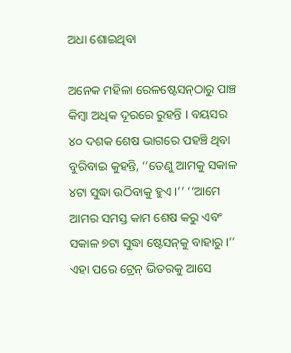ଅଧା ଶୋଇଥିବା

ଅନେକ ମହିଳା ରେଳଷ୍ଟେସନ୍‌ଠାରୁ ପାଞ୍ଚ କିମ୍ବା ଅଧିକ ଦୂରରେ ରୁହନ୍ତି । ବୟସର ୪୦ ଦଶକ ଶେଷ ଭାଗରେ ପହଞ୍ଚି ଥିବା ବୁରିବାଇ କୁହନ୍ତି, ‘‘ତେଣୁ ଆମକୁ ସକାଳ ୪ଟା ସୁଦ୍ଧା ଉଠିବାକୁ ହୁଏ ।’’ ‘‘ଆମେ ଆମର ସମସ୍ତ କାମ ଶେଷ କରୁ ଏବଂ ସକାଳ ୭ଟା ସୁଦ୍ଧା ଷ୍ଟେସନ୍‌କୁ ବାହାରୁ ।’’ ଏହା ପରେ ଟ୍ରେନ୍‌ ଭିତରକୁ ଆସେ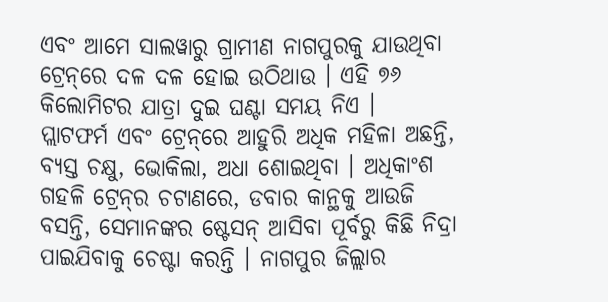ଏବଂ ଆମେ ସାଲୱାରୁ ଗ୍ରାମୀଣ ନାଗପୁରକୁ ଯାଉଥିବା ଟ୍ରେନ୍‌ରେ ଦଳ ଦଳ ହୋଇ ଉଠିଥାଉ । ଏହି ୭୬ କିଲୋମିଟର ଯାତ୍ରା ଦୁଇ ଘଣ୍ଟା ସମୟ ନିଏ ।  ପ୍ଲାଟଫର୍ମ ଏବଂ ଟ୍ରେନ୍‌ରେ ଆହୁରି ଅଧିକ ମହିଳା ଅଛନ୍ତି, ବ୍ୟସ୍ତ ଚକ୍ଷୁ, ଭୋକିଲା, ଅଧା ଶୋଇଥିବା । ଅଧିକାଂଶ ଗହଳି ଟ୍ରେନ୍‌ର ଚଟାଣରେ, ଡବାର କାନ୍ଥକୁ ଆଉଜି ବସନ୍ତି, ସେମାନଙ୍କର ଷ୍ଟେସନ୍‌ ଆସିବା ପୂର୍ବରୁ କିଛି ନିଦ୍ରା ପାଇଯିବାକୁ ଚେଷ୍ଟା କରନ୍ତି । ନାଗପୁର ଜିଲ୍ଲାର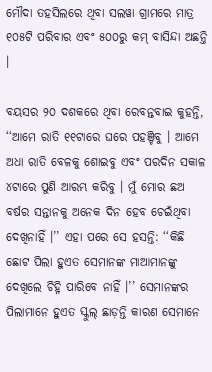ମୌଦା ତହସିଲରେ ଥିବା ସଲୱା ଗ୍ରାମରେ ମାତ୍ର ୧୦୫ଟି ପରିବାର ଏବଂ ୫୦୦ରୁ କମ୍‌ ବାସିନ୍ଦା ଅଛନ୍ତି ।

ବୟସର ୨୦ ଦଶକରେ ଥିବା ରେବନ୍ତବାଇ କୁହନ୍ତି, ‘‘ଆମେ ରାତି ୧୧ଟାରେ ଘରେ ପହଞ୍ଚିବୁ । ଆମେ ଅଧା ରାତି ବେଳକୁ ଶୋଇବୁ ଏବଂ ପରଦିନ ସକାଳ ୪ଟାରେ ପୁଣି ଆରମ୍ଭ କରିବୁ । ମୁଁ ମୋର ଛଅ ବର୍ଷର ସନ୍ତାନକୁ ଅନେକ ଦିନ ହେବ ଚେଇଁଥିବା ଦେଖିନାହିଁ ।’’ ଏହା ପରେ ସେ ହସନ୍ତି: ‘‘କିଛି ଛୋଟ ପିଲା ହୁଏତ ସେମାନଙ୍କ ମାଆମାନଙ୍କୁ ଦେଖିଲେ ଚିହ୍ନି ପାରିବେ ନାହିଁ ।’’ ସେମାନଙ୍କର ପିଲାମାନେ ହୁଏତ ସ୍କୁଲ୍‌ ଛାଡ଼ନ୍ତି କାରଣ ସେମାନେ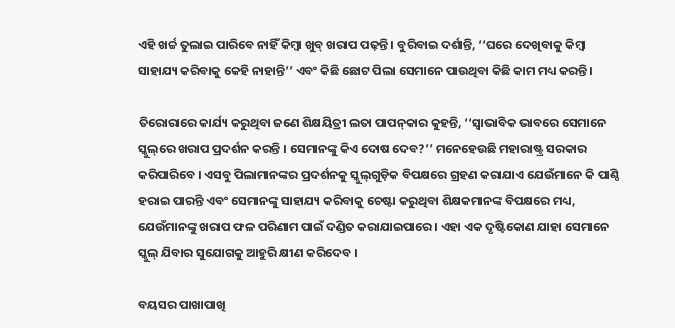ଏହି ଖର୍ଚ୍ଚ ତୁଲାଇ ପାରିବେ ନାହିଁ କିମ୍ବା ଖୁବ୍‌ ଖରାପ ପଢ଼ନ୍ତି । ବୁରିବାଇ ଦର୍ଶାନ୍ତି, ‘‘ଘରେ ଦେଖିବାକୁ କିମ୍ବା ସାହାଯ୍ୟ କରିବାକୁ କେହି ନାହାନ୍ତି’’ ଏବଂ କିଛି ଛୋଟ ପିଲା ସେମାନେ ପାଉଥିବା କିଛି କାମ ମଧ୍ୟ କରନ୍ତି ।

ତିରୋରାରେ କାର୍ଯ୍ୟ କରୁଥିବା ଜଣେ ଶିକ୍ଷୟିତ୍ରୀ ଲତା ପାପନ୍‌କାର କୁହନ୍ତି, ‘‘ସ୍ୱାଭାବିକ ଭାବରେ ସେମାନେ ସ୍କୁଲ୍‌ରେ ଖରାପ ପ୍ରଦର୍ଶନ କରନ୍ତି । ସେମାନଙ୍କୁ କିଏ ଦୋଷ ଦେବ?’’ ମନେହେଉଛି ମହାରାଷ୍ଟ୍ର ସରକାର କରିପାରିବେ । ଏସବୁ ପିଲାମାନଙ୍କର ପ୍ରଦର୍ଶନକୁ ସ୍କୁଲ୍‌ଗୁଡ଼ିକ ବିପକ୍ଷରେ ଗ୍ରହଣ କରାଯାଏ ଯେଉଁମାନେ କି ପାଣ୍ଠି ହରାଇ ପାରନ୍ତି ଏବଂ ସେମାନଙ୍କୁ ସାହାଯ୍ୟ କରିବାକୁ ଚେଷ୍ଟା କରୁଥିବା ଶିକ୍ଷକମାନଙ୍କ ବିପକ୍ଷରେ ମଧ୍ୟ, ଯେଉଁମାନଙ୍କୁ ଖରାପ ଫଳ ପରିଣାମ ପାଇଁ ଦଣ୍ଡିତ କରାଯାଇପାରେ । ଏହା ଏକ ଦୃଷ୍ଟିକୋଣ ଯାହା ସେମାନେ ସ୍କୁଲ୍‌ ଯିବାର ସୁଯୋଗକୁ ଆହୁରି କ୍ଷୀଣ କରିଦେବ ।

ବୟସର ପାଖାପାଖି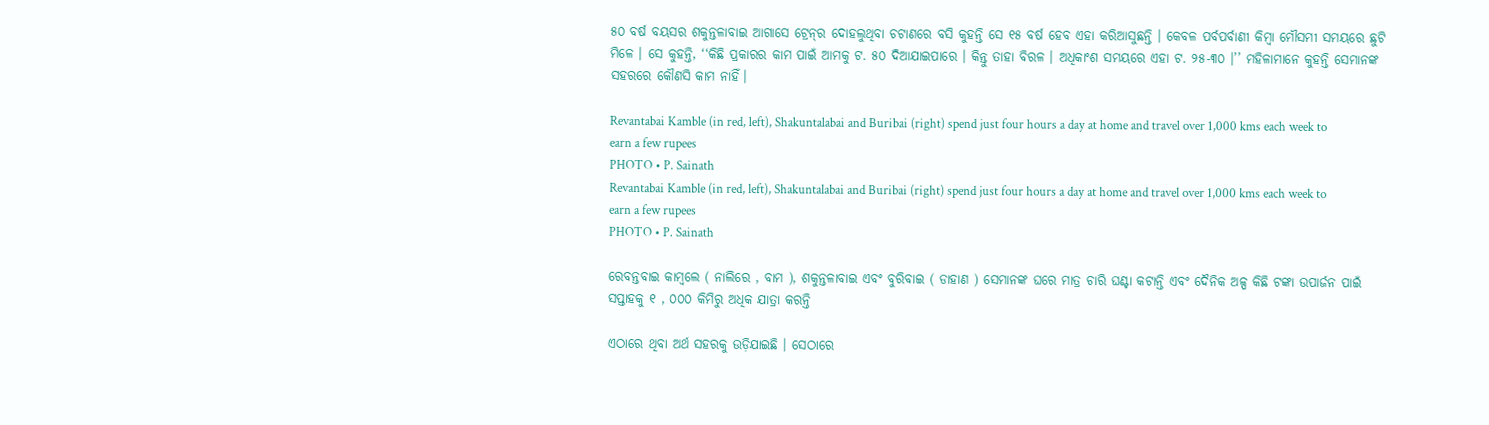୫୦ ବର୍ଷ ବୟସର ଶକୁନ୍ତଳାବାଇ ଆଗାସେ ଟ୍ରେନ୍‌ର ଦୋହଲୁଥିବା ଚଟାଣରେ ବସି କୁହନ୍ତି ସେ ୧୫ ବର୍ଷ ହେବ ଏହା କରିଆସୁଛନ୍ତି । କେବଳ ପର୍ବପର୍ବାଣୀ କିମ୍ବା ମୌସମୀ ସମୟରେ ଛୁଟି ମିଳେ । ସେ କୁହନ୍ତି, ‘‘କିଛି ପ୍ରକାରର କାମ ପାଇଁ ଆମକୁ ଟ. ୫୦ ଦିଆଯାଇପାରେ । କିନ୍ତୁ ତାହା ବିରଳ । ଅଧିକାଂଶ ସମୟରେ ଏହା ଟ. ୨୫-୩୦ ।’’ ମହିଳାମାନେ କୁହନ୍ତି ସେମାନଙ୍କ ସହରରେ କୌଣସି କାମ ନାହିଁ।

Revantabai Kamble (in red, left), Shakuntalabai and Buribai (right) spend just four hours a day at home and travel over 1,000 kms each week to earn a few rupees
PHOTO • P. Sainath
Revantabai Kamble (in red, left), Shakuntalabai and Buribai (right) spend just four hours a day at home and travel over 1,000 kms each week to earn a few rupees
PHOTO • P. Sainath

ରେବନ୍ତବାଇ କାମ୍ବଲେ ( ନାଲିରେ , ବାମ ), ଶକୁନ୍ତଳାବାଇ ଏବଂ ବୁରିବାଇ ( ଡାହାଣ ) ସେମାନଙ୍କ ଘରେ ମାତ୍ର ଚାରି ଘଣ୍ଟା କଟାନ୍ତି ଏବଂ ଦୈନିକ ଅଳ୍ପ କିଛି ଟଙ୍କା ଉପାର୍ଜନ ପାଇଁ ସପ୍ତାହକୁ ୧ , ୦୦୦ କିମିରୁ ଅଧିକ ଯାତ୍ରା କରନ୍ତି

ଏଠାରେ ଥିବା ଅର୍ଥ ସହରକୁ ଉଡ଼ିଯାଇଛି । ସେଠାରେ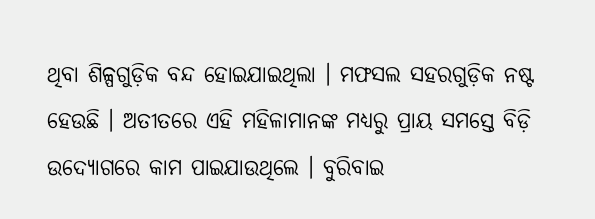ଥିବା ଶିଳ୍ପଗୁଡ଼ିକ ବନ୍ଦ ହୋଇଯାଇଥିଲା । ମଫସଲ ସହରଗୁଡ଼ିକ ନଷ୍ଟ ହେଉଛି । ଅତୀତରେ ଏହି ମହିଳାମାନଙ୍କ ମଧ୍ୟରୁ ପ୍ରାୟ ସମସ୍ତେ ବିଡ଼ି ଉଦ୍ୟୋଗରେ କାମ ପାଇଯାଉଥିଲେ । ବୁରିବାଇ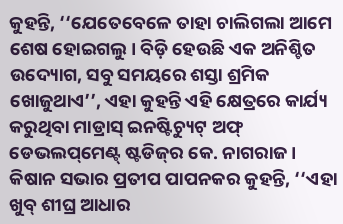କୁହନ୍ତି, ‘‘ଯେତେବେଳେ ତାହା ଚାଲିଗଲା ଆମେ ଶେଷ ହୋଇଗଲୁ। ବିଡ଼ି ହେଉଛି ଏକ ଅନିଶ୍ଚିତ ଉଦ୍ୟୋଗ, ସବୁ ସମୟରେ ଶସ୍ତା ଶ୍ରମିକ ଖୋଜୁଥାଏ’’, ଏହା କୁହନ୍ତି ଏହି କ୍ଷେତ୍ରରେ କାର୍ଯ୍ୟ କରୁଥିବା ମାଡ୍ରାସ୍ ଇନଷ୍ଟିଚ୍ୟୁଟ୍‌ ଅଫ୍ ଡେଭଲପ୍‌ମେଣ୍ଟ୍ ଷ୍ଟଡିଜ୍‌ର କେ. ନାଗରାଜ । କିଷାନ ସଭାର ପ୍ରତୀପ ପାପନକର କୁହନ୍ତି, ‘‘ଏହା ଖୁବ୍ ଶୀଘ୍ର ଆଧାର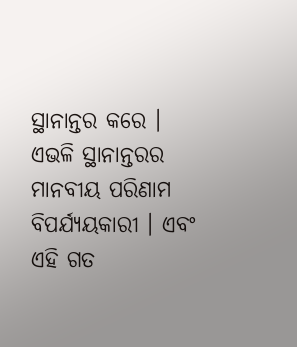ସ୍ଥାନାନ୍ତର କରେ । ଏଭଳି ସ୍ଥାନାନ୍ତରର ମାନବୀୟ ପରିଣାମ ବିପର୍ଯ୍ୟୟକାରୀ । ଏବଂ ଏହି ଗତ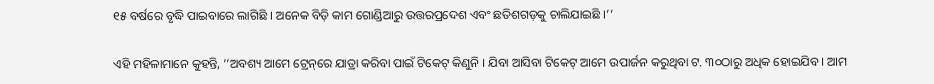୧୫ ବର୍ଷରେ ବୃଦ୍ଧି ପାଇବାରେ ଲାଗିଛି । ଅନେକ ବିଡ଼ି କାମ ଗୋଣ୍ଡିଆରୁ ଉତ୍ତରପ୍ରଦେଶ ଏବଂ ଛତିଶଗଡ଼କୁ ଚାଲିଯାଇଛି ।’’

ଏହି ମହିଳାମାନେ କୁହନ୍ତି, ‘‘ଅବଶ୍ୟ ଆମେ ଟ୍ରେନ୍‌ରେ ଯାତ୍ରା କରିବା ପାଇଁ ଟିକେଟ୍‌ କିଣୁନି । ଯିବା ଆସିବା ଟିକେଟ୍‌ ଆମେ ଉପାର୍ଜନ କରୁଥିବା ଟ. ୩୦ଠାରୁ ଅଧିକ ହୋଇଯିବ । ଆମ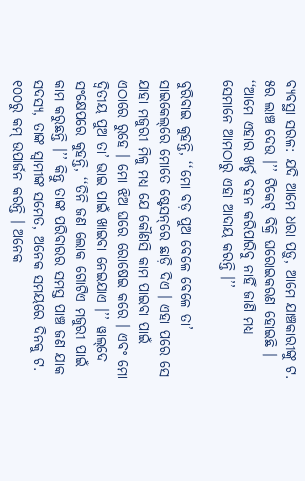ବ୍ୟବସ୍ଥା ସରଳ: ଯଦି ଆମେ ଧରା ପଡ଼ୁ, ଆମେ ଯାଞ୍ଚକାରୀଙ୍କୁ ଟ. ୫ର ଲାଞ୍ଚ ଦେଉ ।’’ ଟିକେଟ୍ ବିକ୍ରି ଘରୋଇକରଣ ହୋଇଛି । ‘‘ଆମେ ଏହାର ଖର୍ଚ୍ଚ ବହନ କରିପାରିବୁ ନାହିଁ ଜାଣି ମଧ୍ୟ ସେମାନେ ଆମଠାରୁ ଏହା ଆଦାୟ କରନ୍ତି ।’’

ବୁରିବାଇ କୁହନ୍ତି, ‘‘ମୋ ବଡ଼ ପୁଅ ବେଳେ ବେଳେ ତା’ ସାଇକେଲ୍‌ରେ ମୋତେ ଷ୍ଟେସନ୍‌ରେ ଛାଡ଼ି ଦିଏ । ଏହା ପରେ ସେ ଯାହା ମଜୁରୀ ମିଳୁ ମଧ୍ୟ ଯେ କୌଣସି କାମ ପାଇବା ପାଇଁ ଏଠାରେ ରୁହେ । ମୋ ଝିଅ ଘରେ ରୋଷେଇ କରେ । ଏବଂ ମୋ ଦ୍ୱିତୀୟ ପୁଅ ତା’ ଭାଇ ପାଇଁ ଖାଇବା ନେଇଯାଏ ।’’ ୱାଲ୍‌ଦେ ସଂକ୍ଷେପରେ କୁହନ୍ତି, ‘‘ତିନି ଜଣ ଲୋକ ଗୋଟିଏ ମଜୁରୀ ପାଇଁ କାମ କରୁଛନ୍ତି ।’’ କିନ୍ତୁ ତାଙ୍କ ପରିବାରର ସମସ୍ତ ପାଞ୍ଚ ଜଣ ଯାକ ସଦସ୍ୟ, ତାଙ୍କ ସ୍ୱାମୀଙ୍କ ସମେତ, ଅନେକ ସମୟରେ ଦିନକୁ ଟ. ୧୦୦ରୁ କମ୍‌ ଉପାର୍ଜନ କରନ୍ତି । ଅନେକ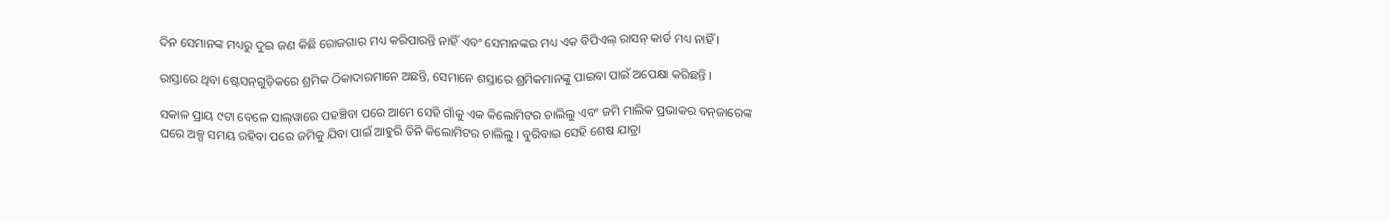ଦିନ ସେମାନଙ୍କ ମଧ୍ୟରୁ ଦୁଇ ଜଣ କିଛି ରୋଜଗାର ମଧ୍ୟ କରିପାରନ୍ତି ନାହିଁ ଏବଂ ସେମାନଙ୍କର ମଧ୍ୟ ଏକ ବିପିଏଲ୍‌ ରାସନ୍‌ କାର୍ଡ ମଧ୍ୟ ନାହିଁ ।

ରାସ୍ତାରେ ଥିବା ଷ୍ଟେସନ୍‌ଗୁଡ଼ିକରେ ଶ୍ରମିକ ଠିକାଦାରମାନେ ଅଛନ୍ତି, ସେମାନେ ଶସ୍ତାରେ ଶ୍ରମିକମାନଙ୍କୁ ପାଇବା ପାଇଁ ଅପେକ୍ଷା କରିଛନ୍ତି ।

ସକାଳ ପ୍ରାୟ ୯ଟା ବେଳେ ସାଲ୍‌ୱାରେ ପହଞ୍ଚିବା ପରେ ଆମେ ସେହି ଗାଁକୁ ଏକ କିଲୋମିଟର ଚାଲିଲୁ ଏବଂ ଜମି ମାଲିକ ପ୍ରଭାକର ବନ୍‌ଜାରେଙ୍କ ଘରେ ଅଳ୍ପ ସମୟ ରହିବା ପରେ ଜମିକୁ ଯିବା ପାଇଁ ଆହୁରି ତିନି କିଲୋମିଟର ଚାଲିଲୁ । ବୁରିବାଇ ସେହି ଶେଷ ଯାତ୍ରା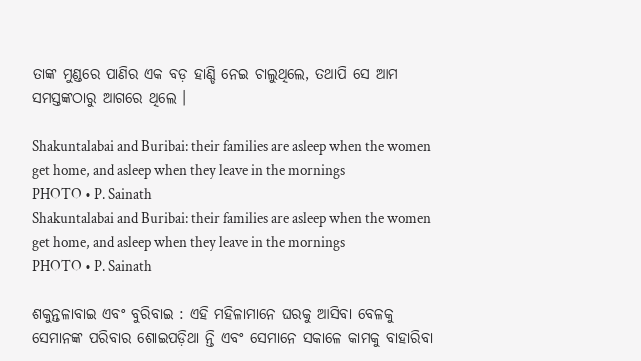ତାଙ୍କ ମୁଣ୍ଡରେ ପାଣିର ଏକ ବଡ଼ ହାଣ୍ଡି ନେଇ ଚାଲୁଥିଲେ, ତଥାପି ସେ ଆମ ସମସ୍ତଙ୍କଠାରୁ ଆଗରେ ଥିଲେ ।

Shakuntalabai and Buribai: their families are asleep when the women get home, and asleep when they leave in the mornings
PHOTO • P. Sainath
Shakuntalabai and Buribai: their families are asleep when the women get home, and asleep when they leave in the mornings
PHOTO • P. Sainath

ଶକୁନ୍ତଳାବାଇ ଏବଂ ବୁରିବାଇ : ଏହି ମହିଳାମାନେ ଘରକୁ ଆସିବା ବେଳକୁ ସେମାନଙ୍କ ପରିବାର ଶୋଇପଡ଼ିଥା ନ୍ତି ଏବଂ ସେମାନେ ସକାଳେ କାମକୁ ବାହାରିବା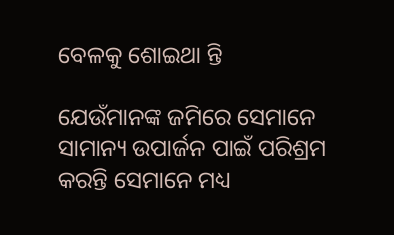ବେଳକୁ ଶୋଇଥା ନ୍ତି

ଯେଉଁମାନଙ୍କ ଜମିରେ ସେମାନେ ସାମାନ୍ୟ ଉପାର୍ଜନ ପାଇଁ ପରିଶ୍ରମ କରନ୍ତି ସେମାନେ ମଧ୍ୟ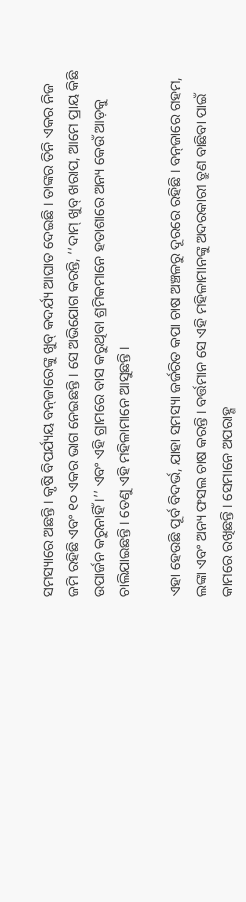ସମସ୍ୟାରେ ଅଛନ୍ତି । କୃଷି ବିପର୍ଯ୍ୟୟ ବନ୍‌ଜାରେଙ୍କୁ ଖୁବ୍‌ କଦର୍ଯ୍ୟ ଆଘାତ ଦେଇଛି । ତାଙ୍କର ତିନି ଏକର ନିଜ ଜମି ରହିଛି ଏବଂ ୧୦ ଏକର ଭାଗ ନେଇଛନ୍ତି । ସେ ଅଭିଯୋଗ କରନ୍ତି, ‘‘ଦାମ୍‌ ଖୁବ୍‌ ଖରାପ, ଆମେ ପ୍ରାୟ କିଛି ଉପାର୍ଜନ କରୁନାହିଁ ।’’ ଏବଂ ଏହି ଗ୍ରାମରେ ବାସ କରୁଥିବା ଶ୍ରମିକମାନେ ହତାଶାରେ ଅନ୍ୟ କେଉଁ ଆଡ଼କୁ ଚାଲିଯାଇଛନ୍ତି । ତେଣୁ ଏହି ମହିଳାମାନେ ଆସୁଛନ୍ତି ।

ଏହା ହେଉଛି ପୂର୍ବ ବିଦର୍ଭ, ଯାହା ସମସ୍ୟା ଜର୍ଜରିତ କପା ଚାଷ ଅଞ୍ଚଳରୁ ଦୂରରେ ରହିଛି । ବନ୍‌ଜାରେ ଗହମ, ଲଙ୍କା ଏବଂ ଅନ୍ୟ ଫସଲ ଚାଷ କରନ୍ତି । ବର୍ତ୍ତମାନ ସେ ଏହି ମହିଳାମାନଙ୍କୁ ଅଦରକାରୀ ତ୍ରୁଣ ବାଛିବା ପାଇଁ କାମରେ ରଖିଛନ୍ତି । ସେମାନେ ଅପରାହ୍ଣ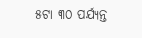୫ଟା ୩୦ ପର୍ଯ୍ୟନ୍ତ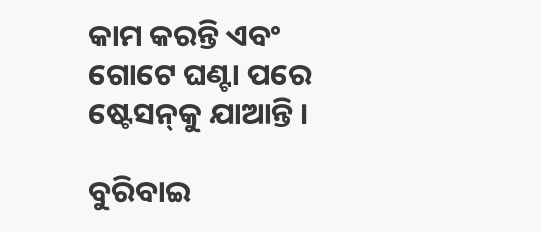କାମ କରନ୍ତି ଏବଂ ଗୋଟେ ଘଣ୍ଟା ପରେ ଷ୍ଟେସନ୍‌କୁ ଯାଆନ୍ତି ।

ବୁରିବାଇ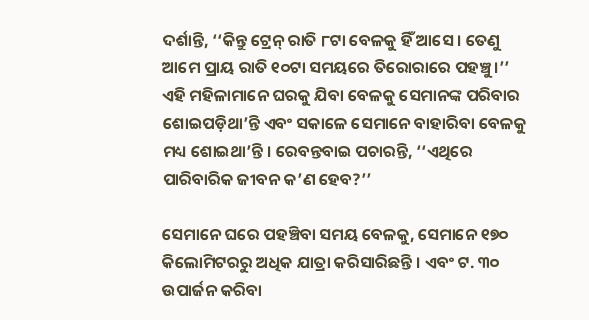ଦର୍ଶାନ୍ତି, ‘‘କିନ୍ତୁ ଟ୍ରେନ୍‌ ରାତି ୮ଟା ବେଳକୁ ହିଁ ଆସେ । ତେଣୁ ଆମେ ପ୍ରାୟ ରାତି ୧୦ଟା ସମୟରେ ତିରୋରାରେ ପହଞ୍ଚୁ।’’ ଏହି ମହିଳାମାନେ ଘରକୁ ଯିବା ବେଳକୁ ସେମାନଙ୍କ ପରିବାର ଶୋଇପଡ଼ିଥା’ନ୍ତି ଏବଂ ସକାଳେ ସେମାନେ ବାହାରିବା ବେଳକୁ ମଧ୍ୟ ଶୋଇଥା’ନ୍ତି । ରେବନ୍ତବାଇ ପଚାରନ୍ତି, ‘‘ଏଥିରେ ପାରିବାରିକ ଜୀବନ କ’ଣ ହେବ?’’

ସେମାନେ ଘରେ ପହଞ୍ଚିବା ସମୟ ବେଳକୁ, ସେମାନେ ୧୭୦ କିଲୋମିଟରରୁ ଅଧିକ ଯାତ୍ରା କରିସାରିଛନ୍ତି । ଏବଂ ଟ. ୩୦ ଉପାର୍ଜନ କରିବା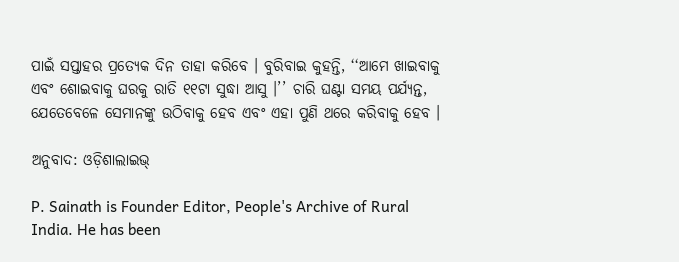ପାଇଁ ସପ୍ତାହର ପ୍ରତ୍ୟେକ ଦିନ ତାହା କରିବେ । ବୁରିବାଇ କୁହନ୍ତି, ‘‘ଆମେ ଖାଇବାକୁ ଏବଂ ଶୋଇବାକୁ ଘରକୁ ରାତି ୧୧ଟା ସୁଦ୍ଧା ଆସୁ ।’’ ଚାରି ଘଣ୍ଟା ସମୟ ପର୍ଯ୍ୟନ୍ତ, ଯେତେବେଳେ ସେମାନଙ୍କୁ ଉଠିବାକୁ ହେବ ଏବଂ ଏହା ପୁଣି ଥରେ କରିବାକୁ ହେବ ।

ଅନୁବାଦ: ଓଡ଼ିଶାଲାଇଭ୍‍

P. Sainath is Founder Editor, People's Archive of Rural India. He has been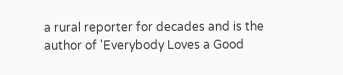a rural reporter for decades and is the author of 'Everybody Loves a Good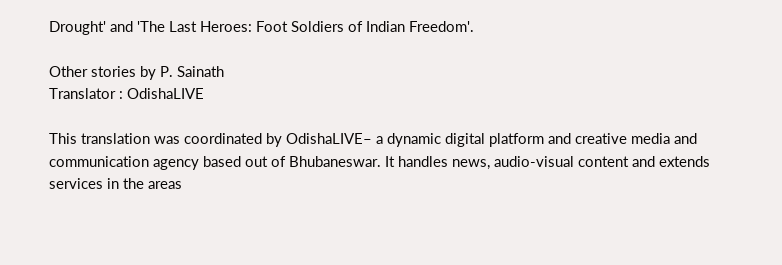Drought' and 'The Last Heroes: Foot Soldiers of Indian Freedom'.

Other stories by P. Sainath
Translator : OdishaLIVE

This translation was coordinated by OdishaLIVE– a dynamic digital platform and creative media and communication agency based out of Bhubaneswar. It handles news, audio-visual content and extends services in the areas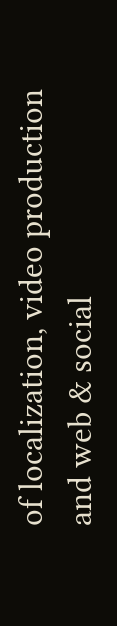of localization, video production and web & social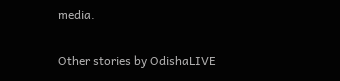media.

Other stories by OdishaLIVE